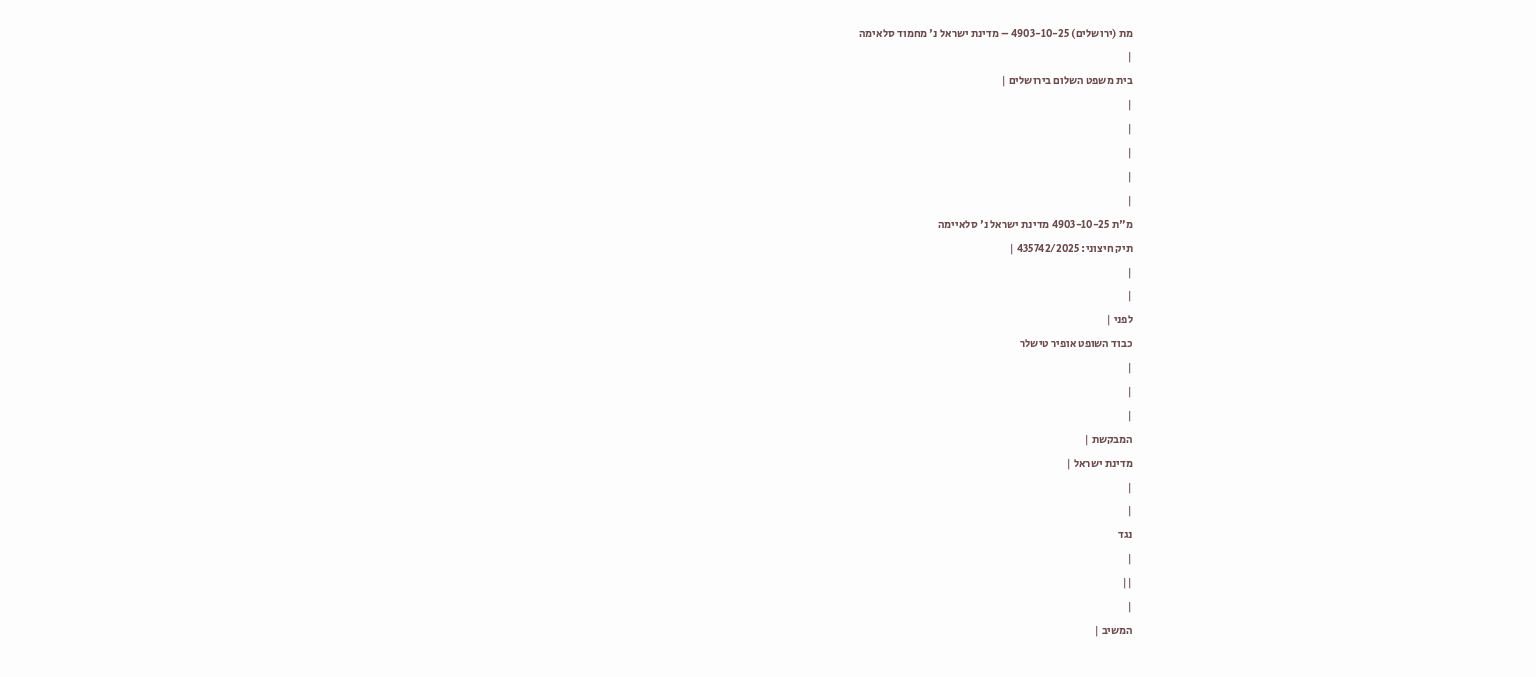מת (ירושלים) 4903-10-25 – מדינת ישראל נ' מחמוד סלאימה
|
בית משפט השלום בירושלים |
|
|
|
|
|
מ"ת 4903-10-25 מדינת ישראל נ' סלאיימה
תיק חיצוני: 435742/2025 |
|
|
לפני |
כבוד השופט אופיר טישלר
|
|
|
המבקשת |
מדינת ישראל |
|
|
נגד
|
||
|
המשיב |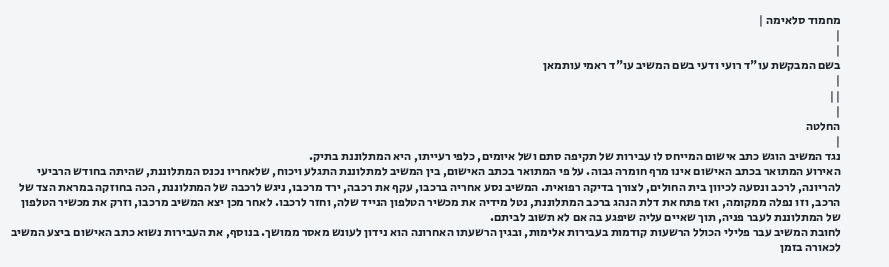מחמוד סלאימה |
|
|
בשם המבקשת עו"ד רועי ודעי בשם המשיב עו"ד ראמי עותמאן
|
||
|
החלטה
|
נגד המשיב הוגש כתב אישום המייחס לו עבירות של תקיפה סתם ושל איומים, כלפי רעייתו, היא המתלוננת בתיק.
האירוע המתואר בכתב האישום אינו מרף חומרה גבוה. על פי המתואר בכתב האישום, בין המשיב למתלוננת התגלע ויכוח, שלאחריו נכנס המתלוננת, שהיתה בחודש הרביעי להריונה, לרכב ונסעה לכיוון בית החולים, לצורך בדיקה רפואית. המשיב נסע אחריה ברכבו, עקף את רכבה, ירד מרכבו, ניגש לרכבה של המתלוננת, הכה בחוזקה במראת הצד של הרכב, וזו נפלה ממקומה, ואז פתח את דלת הנהג ברכב המתלוננת, נטל מידיה את מכשיר הטלפון הנייד שלה, וחזר לרכבו. לאחר מכן יצא המשיב מרכבו, וזרק את מכשיר הטלפון של המתלוננת לעבר פניה, תוך שאיים עליה שיפגע בה אם לא תשוב לביתם.
לחובת המשיב עבר פלילי הכולל הרשעות קודמות בעבירות אלימות, ובגין הרשעתו האחרונה הוא נידון לעונש מאסר ממושך. בנוסף, את העבירות נשוא כתב האישום ביצע המשיב לכאורה בזמן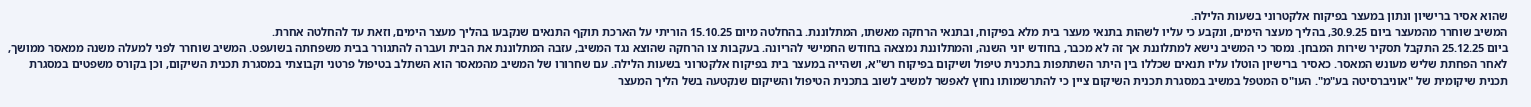שהוא אסיר ברישיון ונתון במעצר בפיקוח אלקטרוני בשעות הלילה.
המשיב שוחרר מהמעצר ביום 30.9.25, בהליך מעצר הימים, ונקבע כי עליו לשהות בתנאי מעצר בית מלא בפיקוח, ובתנאי הרחקה מאשתו, המתלוננת. בהחלטה מיום 15.10.25 הוריתי על הארכת תוקף התנאים שנקבעו בהליך מעצר הימים, וזאת עד להחלטה אחרת.
ביום 25.12.25 התקבל תסקיר שירות המבחן. נמסר כי המשיב נישא למתלוננת אך זה לא מכבר, בחודש יוני השנה, והמתלוננת נמצאה בחודש החמישי להריונה. בעקבות צו הרחקה שהוצא נגד המשיב, עזבה המתלוננת את הבית ועברה להתגורר בבית משפחתה בשועפט. המשיב שוחרר לפני למעלה משנה ממאסר ממושך, לאחר הפחתת שליש מעונש המאסר. כאסיר ברישיון הוטלו עליו תנאים שכללו בין היתר השתתפות בתכנית טיפול ושיקום בפיקוח רש"א, ושהייה במעצר בית בפיקוח אלקטרוני בשעות הלילה. עם שחרורו של המשיב מהמאסר הוא השתלב בטיפול פרטני וקבוצתי במסגרת תכנית השיקום, וכן בקורס משפטים במסגרת תכנית שיקומית של "אוניברסיטה בע"מ". העו"ס המטפל במשיב במסגרת תכנית השיקום ציין כי להתרשמותו נחוץ לאפשר למשיב לשוב בתכנית הטיפול והשיקום שנקטעה בשל הליך המעצר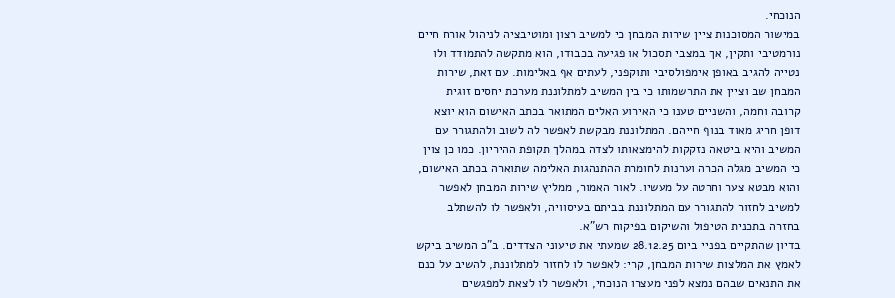הנוכחי.
במישור המסוכנות ציין שירות המבחן כי למשיב רצון ומוטיבציה לניהול אורח חיים נורמטיבי ותקין, אך במצבי תסכול או פגיעה בכבודו, הוא מתקשה להתמודד ולו נטייה להגיב באופן אימפולסיבי ותוקפני, לעתים אף באלימות. עם זאת, שירות המבחן שב וציין את התרשמותו כי בין המשיב למתלוננת מערכת יחסים זוגית קרובה וחמה, והשניים טענו כי האירוע האלים המתואר בכתב האישום הוא יוצא דופן חריג מאוד בנוף חייהם. המתלוננת מבקשת לאפשר לה לשוב ולהתגורר עם המשיב והיא ביטאה נזקקות להימצאותו לצדה במהלך תקופת ההיריון. כמו כן צוין כי המשיב מגלה הכרה וערנות לחומרת ההתנהגות האלימה שתוארה בכתב האישום, והוא מבטא צער וחרטה על מעשיו. לאור האמור, ממליץ שירות המבחן לאפשר למשיב לחזור להתגורר עם המתלוננת בביתם בעיסוויה, ולאפשר לו להשתלב בחזרה בתכנית הטיפול והשיקום בפיקוח רש"א.
בדיון שהתקיים בפניי ביום 28.12.25 שמעתי את טיעוני הצדדים. ב"כ המשיב ביקש לאמץ את המלצות שירות המבחן, קרי: לאפשר לו לחזור למתלוננת, להשיב על כנם את התנאים שבהם נמצא לפני מעצרו הנוכחי, ולאפשר לו לצאת למפגשים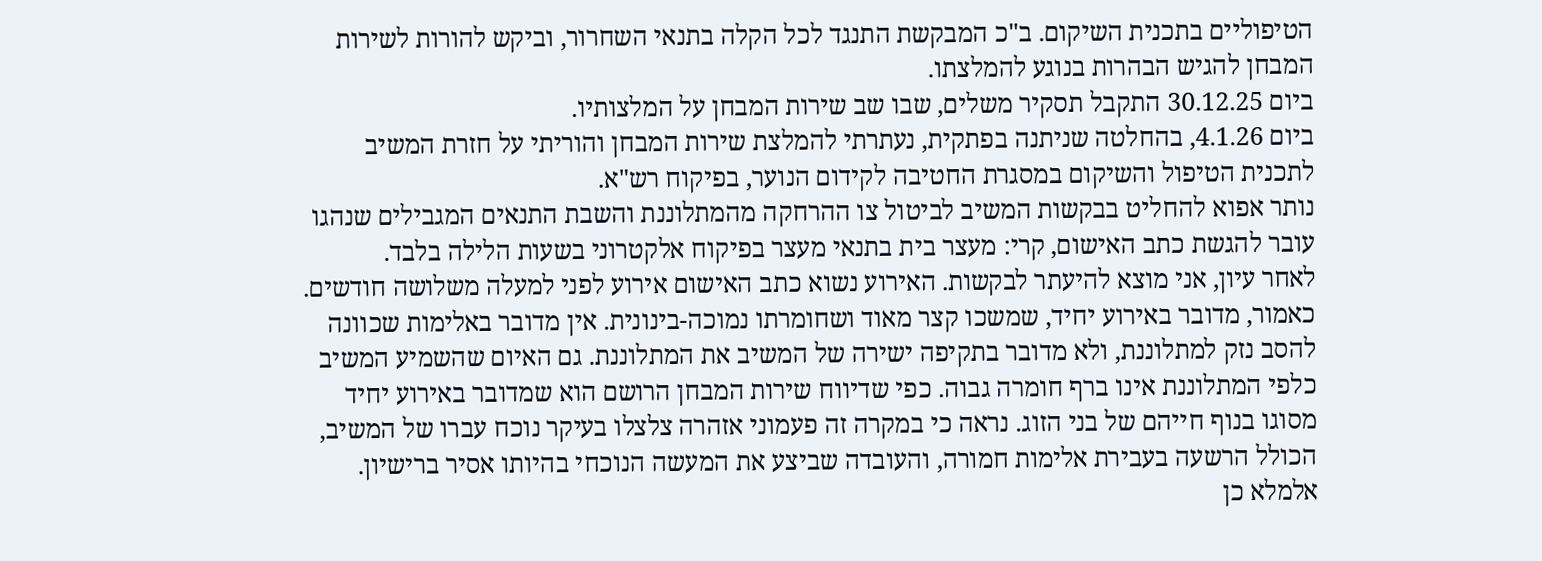הטיפוליים בתכנית השיקום. ב"כ המבקשת התנגד לכל הקלה בתנאי השחרור, וביקש להורות לשירות המבחן להגיש הבהרות בנוגע להמלצתו.
ביום 30.12.25 התקבל תסקיר משלים, שבו שב שירות המבחן על המלצותיו.
ביום 4.1.26, בהחלטה שניתנה בפתקית, נעתרתי להמלצת שירות המבחן והוריתי על חזרת המשיב לתכנית הטיפול והשיקום במסגרת החטיבה לקידום הנוער, בפיקוח רש"א.
נותר אפוא להחליט בבקשות המשיב לביטול צו ההרחקה מהמתלוננת והשבת התנאים המגבילים שנהגו עובר להגשת כתב האישום, קרי: מעצר בית בתנאי מעצר בפיקוח אלקטרוני בשעות הלילה בלבד.
לאחר עיון, אני מוצא להיעתר לבקשות. האירוע נשוא כתב האישום אירוע לפני למעלה משלושה חודשים. כאמור, מדובר באירוע יחיד, שמשכו קצר מאוד ושחומרתו נמוכה-בינונית. אין מדובר באלימות שכוונה להסב נזק למתלוננת, ולא מדובר בתקיפה ישירה של המשיב את המתלוננת. גם האיום שהשמיע המשיב כלפי המתלוננת אינו ברף חומרה גבוה. כפי שדיווח שירות המבחן הרושם הוא שמדובר באירוע יחיד מסוגו בנוף חייהם של בני הזוג. נראה כי במקרה זה פעמוני אזהרה צלצלו בעיקר נוכח עברו של המשיב, הכולל הרשעה בעבירת אלימות חמורה, והעובדה שביצע את המעשה הנוכחי בהיותו אסיר ברישיון. אלמלא כן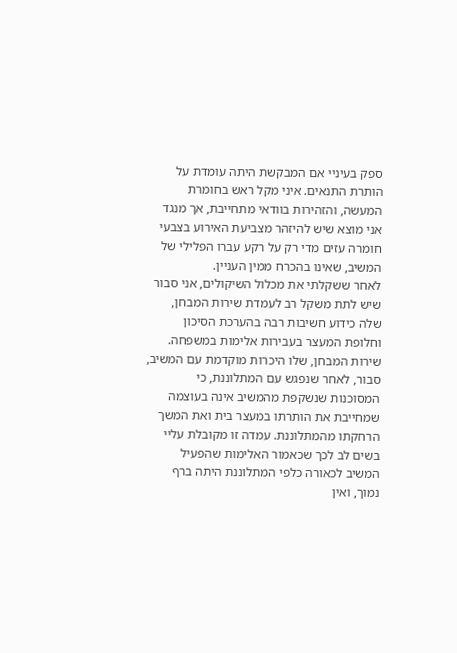ספק בעיניי אם המבקשת היתה עומדת על הותרת התנאים. איני מקל ראש בחומרת המעשה, והזהירות בוודאי מתחייבת, אך מנגד אני מוצא שיש להיזהר מצביעת האירוע בצבעי חומרה עזים מדי רק על רקע עברו הפלילי של המשיב, שאינו בהכרח ממין העניין.
לאחר ששקלתי את מכלול השיקולים, אני סבור שיש לתת משקל רב לעמדת שירות המבחן, שלה כידוע חשיבות רבה בהערכת הסיכון וחלופת המעצר בעבירות אלימות במשפחה. שירות המבחן, שלו היכרות מוקדמת עם המשיב, סבור, לאחר שנפגש עם המתלוננת, כי המסוכנות שנשקפת מהמשיב אינה בעוצמה שמחייבת את הותרתו במעצר בית ואת המשך הרחקתו מהמתלוננת. עמדה זו מקובלת עליי בשים לב לכך שכאמור האלימות שהפעיל המשיב לכאורה כלפי המתלוננת היתה ברף נמוך, ואין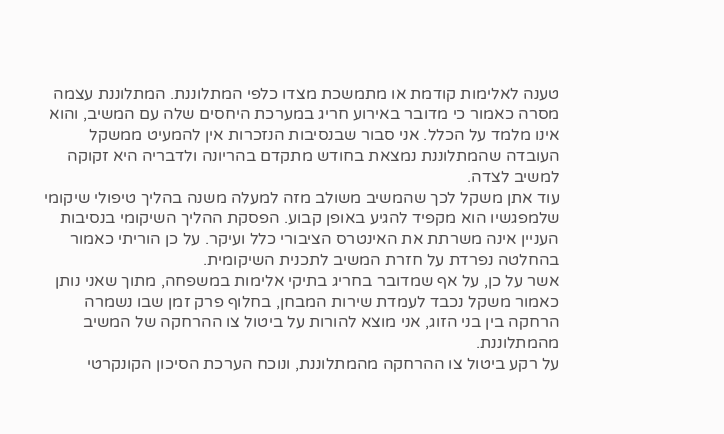טענה לאלימות קודמת או מתמשכת מצדו כלפי המתלוננת. המתלוננת עצמה מסרה כאמור כי מדובר באירוע חריג במערכת היחסים שלה עם המשיב, והוא אינו מלמד על הכלל. אני סבור שבנסיבות הנזכרות אין להמעיט ממשקל העובדה שהמתלוננת נמצאת בחודש מתקדם בהריונה ולדבריה היא זקוקה למשיב לצדה.
עוד אתן משקל לכך שהמשיב משולב מזה למעלה משנה בהליך טיפולי שיקומי שלמפגשיו הוא מקפיד להגיע באופן קבוע. הפסקת ההליך השיקומי בנסיבות העניין אינה משרתת את האינטרס הציבורי כלל ועיקר. על כן הוריתי כאמור בהחלטה נפרדת על חזרת המשיב לתכנית השיקומית.
אשר על כן, על אף שמדובר בחריג בתיקי אלימות במשפחה, מתוך שאני נותן כאמור משקל נכבד לעמדת שירות המבחן, בחלוף פרק זמן שבו נשמרה הרחקה בין בני הזוג, אני מוצא להורות על ביטול צו ההרחקה של המשיב מהמתלוננת.
על רקע ביטול צו ההרחקה מהמתלוננת, ונוכח הערכת הסיכון הקונקרטי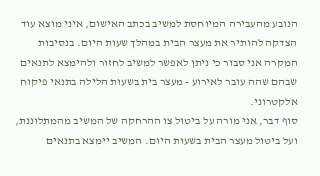הנובע מהעבירה המיוחסת למשיב בכתב האישום, איני מוצא עוד הצדקה להותיר את מעצר הבית במהלך שעות היום. בנסיבות המקרה אני סבור כי ניתן לאפשר למשיב לחזור ולהימצא לתנאים שבהם שהה עובר לאירוע - מעצר בית בשעות הלילה בתנאי פיקוח אלקטרוני.
סוף דבר, אני מורה על ביטול צו ההרחקה של המשיב מהמתלוננת, ועל ביטול מעצר הבית בשעות היום. המשיב יימצא בתנאים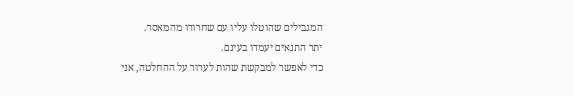המגבילים שהוטלו עליו עם שחרורו מהמאסר.
יתר התנאים יעמדו בעינם.
כדי לאפשר למבקשת שהות לערור על ההחלטה, אני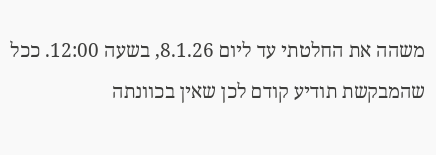משהה את החלטתי עד ליום 8.1.26, בשעה 12:00. ככל שהמבקשת תודיע קודם לכן שאין בכוונתה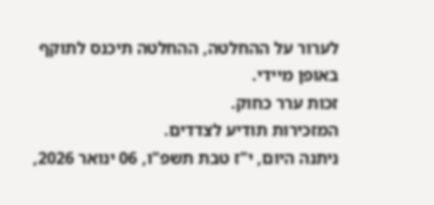לערור על ההחלטה, ההחלטה תיכנס לתוקף באופן מיידי.
זכות ערר כחוק.
המזכירות תודיע לצדדים.
ניתנה היום, י"ז טבת תשפ"ו, 06 ינואר 2026,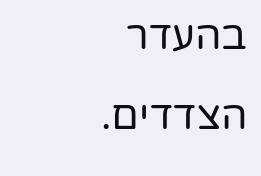בהעדר הצדדים.